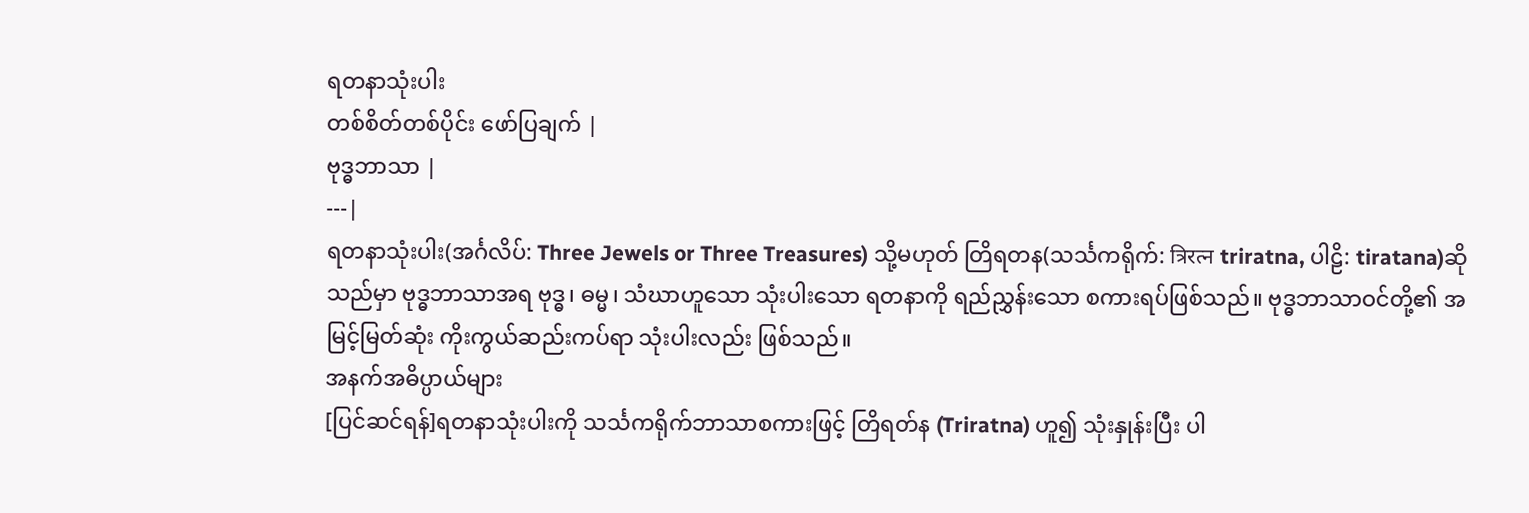ရတနာသုံးပါး
တစ်စိတ်တစ်ပိုင်း ဖော်ပြချက် |
ဗုဒ္ဓဘာသာ |
---|
ရတနာသုံးပါး(အင်္ဂလိပ်: Three Jewels or Three Treasures) သို့မဟုတ် တြိရတန(သင်္သကရိုက်: त्रिरत्न triratna, ပါဠိ: tiratana)ဆိုသည်မှာ ဗုဒ္ဓဘာသာအရ ဗုဒ္ဓ၊ ဓမ္မ၊ သံဃာဟူသော သုံးပါးသော ရတနာကို ရည်ညွှန်းသော စကားရပ်ဖြစ်သည်။ ဗုဒ္ဓဘာသာဝင်တို့၏ အမြင့်မြတ်ဆုံး ကိုးကွယ်ဆည်းကပ်ရာ သုံးပါးလည်း ဖြစ်သည်။
အနက်အဓိပ္ပာယ်များ
[ပြင်ဆင်ရန်]ရတနာသုံးပါးကို သင်္သကရိုက်ဘာသာစကားဖြင့် တြိရတ်န (Triratna) ဟူ၍ သုံးနှုန်းပြီး ပါ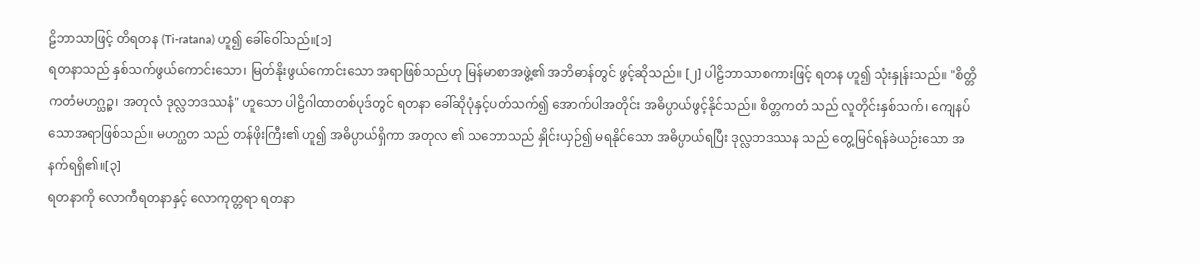ဠိဘာသာဖြင့် တိရတန (Ti-ratana) ဟူ၍ ခေါ်ဝေါ်သည်။[၁]
ရတနာသည် နှစ်သက်ဖွယ်ကောင်းသော၊ မြတ်နိုးဖွယ်ကောင်းသော အရာဖြစ်သည်ဟု မြန်မာစာအဖွဲ့၏ အဘိဓာန်တွင် ဖွင့်ဆိုသည်။ [၂] ပါဠိဘာသာစကားဖြင့် ရတန ဟူ၍ သုံးနှုန်းသည်။ "စိတ္တိကတံမဟဂ္ဃဉ္စ၊ အတုလံ ဒုလ္လဘဒဿနံ" ဟူသော ပါဠိဂါထာတစ်ပုဒ်တွင် ရတနာ ခေါ်ဆိုပုံနှင့်ပတ်သက်၍ အောက်ပါအတိုင်း အဓိပ္ပာယ်ဖွင့်နိုင်သည်။ စိတ္တကတံ သည် လူတိုင်းနှစ်သက်၊ ကျေနပ်သောအရာဖြစ်သည်။ မဟဂ္ဃတ သည် တန်ဖိုးကြီး၏ ဟူ၍ အဓိပ္ပာယ်ရှိကာ အတုလ ၏ သဘောသည် နှိုင်းယှဉ်၍ မရနိုင်သော အဓိပ္ပာယ်ရပြီး ဒုလ္လဘဒဿန သည် တွေ့မြင်ရန်ခဲယဉ်းသော အနက်ရရှိ၏။[၃]
ရတနာကို လောကီရတနာနှင့် လောကုတ္တရာ ရတနာ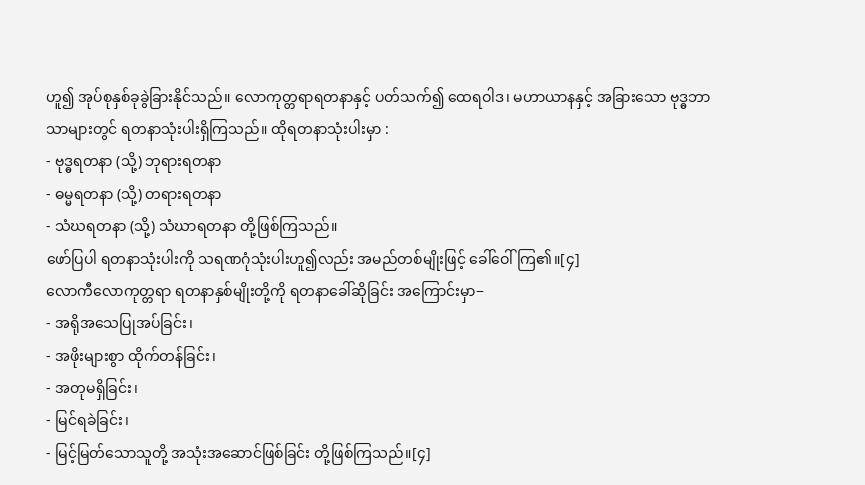ဟူ၍ အုပ်စုနှစ်ခုခွဲခြားနိုင်သည်။ လောကုတ္တရာရတနာနှင့် ပတ်သက်၍ ထေရဝါဒ၊ မဟာယာနနှင့် အခြားသော ဗုဒ္ဓဘာသာများတွင် ရတနာသုံးပါးရှိကြသည်။ ထိုရတနာသုံးပါးမှာ :
- ဗုဒ္ဓရတနာ (သို့) ဘုရားရတနာ
- ဓမ္မရတနာ (သို့) တရားရတနာ
- သံဃရတနာ (သို့) သံဃာရတနာ တို့ဖြစ်ကြသည်။
ဖော်ပြပါ ရတနာသုံးပါးကို သရဏဂုံသုံးပါးဟူ၍လည်း အမည်တစ်မျိုးဖြင့် ခေါ်ဝေါ်ကြ၏။[၄]
လောကီလောကုတ္တရာ ရတနာနှစ်မျိုးတို့ကို ရတနာခေါ်ဆိုခြင်း အကြောင်းမှာ−
- အရိုအသေပြုအပ်ခြင်း၊
- အဖိုးများစွာ ထိုက်တန်ခြင်း၊
- အတုမရှိခြင်း၊
- မြင်ရခဲခြင်း၊
- မြင့်မြတ်သောသူတို့ အသုံးအဆောင်ဖြစ်ခြင်း တို့ဖြစ်ကြသည်။[၄]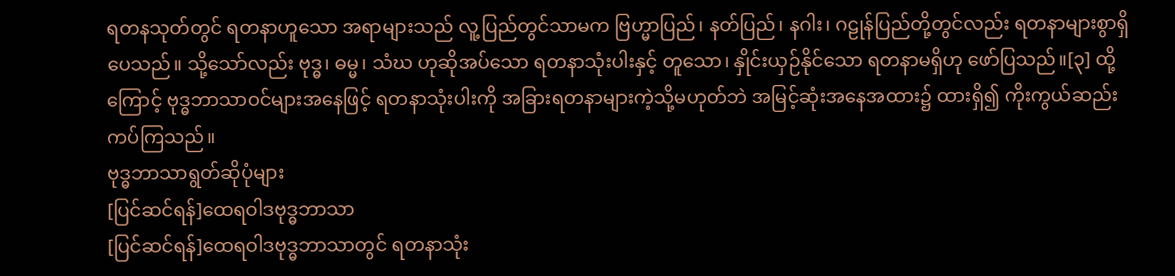ရတနသုတ်တွင် ရတနာဟူသော အရာများသည် လူ့ပြည်တွင်သာမက ဗြဟ္မာပြည်၊ နတ်ပြည်၊ နဂါး၊ ဂဠုန်ပြည်တို့တွင်လည်း ရတနာများစွာရှိပေသည်။ သို့သော်လည်း ဗုဒ္ဓ၊ ဓမ္မ၊ သံဃ ဟုဆိုအပ်သော ရတနာသုံးပါးနှင့် တူသော၊ နှိုင်းယှဉ်နိုင်သော ရတနာမရှိဟု ဖော်ပြသည်။[၃] ထို့ကြောင့် ဗုဒ္ဓဘာသာဝင်များအနေဖြင့် ရတနာသုံးပါးကို အခြားရတနာများကဲ့သို့မဟုတ်ဘဲ အမြင့်ဆုံးအနေအထား၌ ထားရှိ၍ ကိုးကွယ်ဆည်းကပ်ကြသည်။
ဗုဒ္ဓဘာသာရွတ်ဆိုပုံများ
[ပြင်ဆင်ရန်]ထေရဝါဒဗုဒ္ဓဘာသာ
[ပြင်ဆင်ရန်]ထေရဝါဒဗုဒ္ဓဘာသာတွင် ရတနာသုံး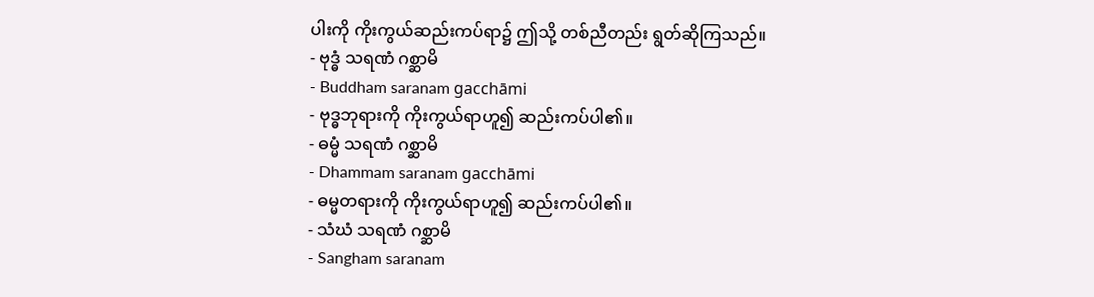ပါးကို ကိုးကွယ်ဆည်းကပ်ရာ၌ ဤသို့ တစ်ညီတည်း ရွတ်ဆိုကြသည်။
- ဗုဒ္ဓံ သရဏံ ဂစ္ဆာမိ
- Buddham saranam gacchāmi
- ဗုဒ္ဓဘုရားကို ကိုးကွယ်ရာဟူ၍ ဆည်းကပ်ပါ၏။
- ဓမ္မံ သရဏံ ဂစ္ဆာမိ
- Dhammam saranam gacchāmi
- ဓမ္မတရားကို ကိုးကွယ်ရာဟူ၍ ဆည်းကပ်ပါ၏။
- သံဃံ သရဏံ ဂစ္ဆာမိ
- Sangham saranam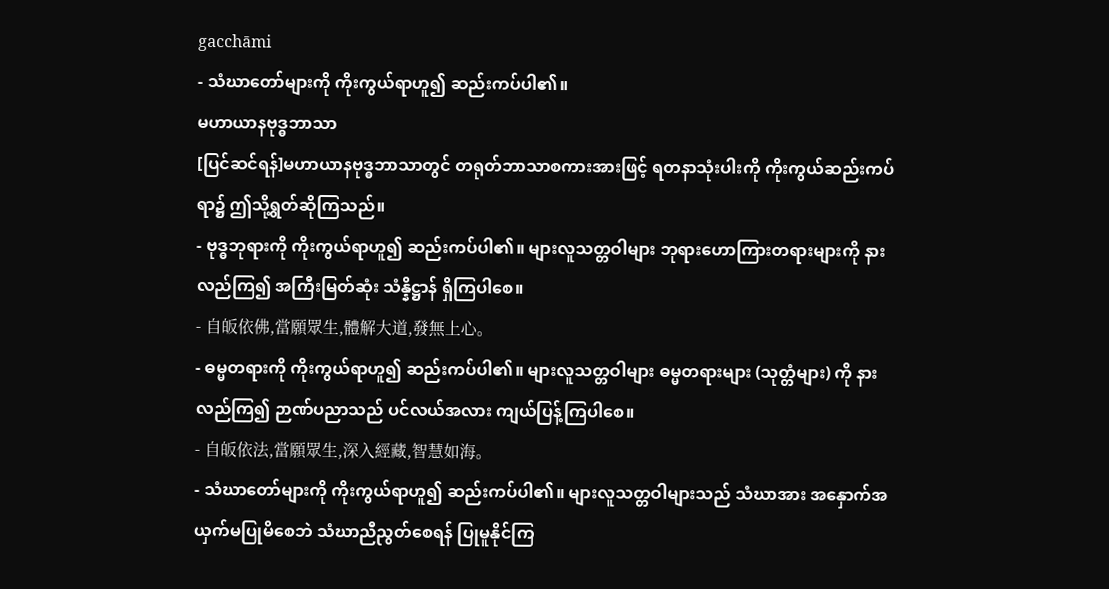gacchāmi
- သံဃာတော်များကို ကိုးကွယ်ရာဟူ၍ ဆည်းကပ်ပါ၏။
မဟာယာနဗုဒ္ဓဘာသာ
[ပြင်ဆင်ရန်]မဟာယာနဗုဒ္ဓဘာသာတွင် တရုတ်ဘာသာစကားအားဖြင့် ရတနာသုံးပါးကို ကိုးကွယ်ဆည်းကပ်ရာ၌ ဤသို့ရွတ်ဆိုကြသည်။
- ဗုဒ္ဓဘုရားကို ကိုးကွယ်ရာဟူ၍ ဆည်းကပ်ပါ၏။ များလူသတ္တဝါများ ဘုရားဟောကြားတရားများကို နားလည်ကြ၍ အကြီးမြတ်ဆုံး သံန္နိဋ္ဌာန် ရှိကြပါစေ။
- 自皈依佛,當願眾生,體解大道,發無上心。
- ဓမ္မတရားကို ကိုးကွယ်ရာဟူ၍ ဆည်းကပ်ပါ၏။ များလူသတ္တဝါများ ဓမ္မတရားများ (သုတ္တံများ) ကို နားလည်ကြ၍ ဉာဏ်ပညာသည် ပင်လယ်အလား ကျယ်ပြန့်ကြပါစေ။
- 自皈依法,當願眾生,深入經藏,智慧如海。
- သံဃာတော်များကို ကိုးကွယ်ရာဟူ၍ ဆည်းကပ်ပါ၏။ များလူသတ္တဝါများသည် သံဃာအား အနှောက်အယှက်မပြုမိစေဘဲ သံဃာညီညွတ်စေရန် ပြုမူနိုင်ကြ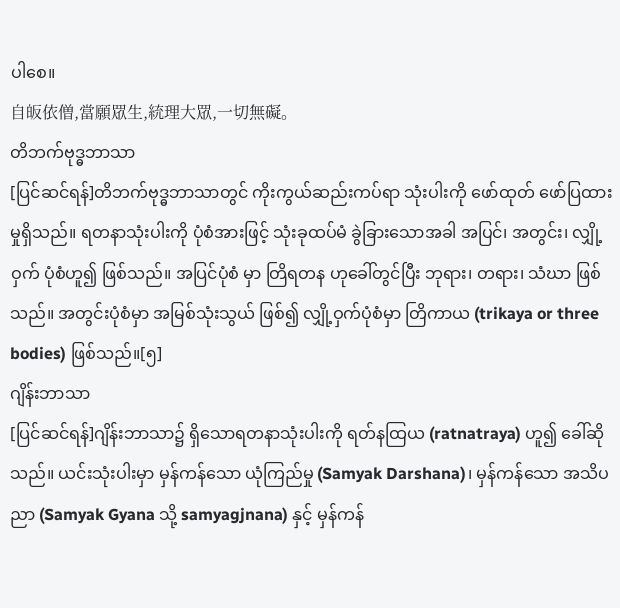ပါစေ။
自皈依僧,當願眾生,統理大眾,一切無礙。
တိဘက်ဗုဒ္ဓဘာသာ
[ပြင်ဆင်ရန်]တိဘက်ဗုဒ္ဓဘာသာတွင် ကိုးကွယ်ဆည်းကပ်ရာ သုံးပါးကို ဖော်ထုတ် ဖော်ပြထားမှုရှိသည်။ ရတနာသုံးပါးကို ပုံစံအားဖြင့် သုံးခုထပ်မံ ခွဲခြားသောအခါ အပြင်၊ အတွင်း၊ လျှို့ဝှက် ပုံစံဟူ၍ ဖြစ်သည်။ အပြင်ပုံစံ မှာ တြိရတန ဟုခေါ်တွင်ပြီး ဘုရား၊ တရား၊ သံဃာ ဖြစ်သည်။ အတွင်းပုံစံမှာ အမြစ်သုံးသွယ် ဖြစ်၍ လျှို့ဝှက်ပုံစံမှာ တြိကာယ (trikaya or three bodies) ဖြစ်သည်။[၅]
ဂျိန်းဘာသာ
[ပြင်ဆင်ရန်]ဂျိန်းဘာသာ၌ ရှိသောရတနာသုံးပါးကို ရတ်နထြယ (ratnatraya) ဟူ၍ ခေါ်ဆိုသည်။ ယင်းသုံးပါးမှာ မှန်ကန်သော ယုံကြည်မှု (Samyak Darshana)၊ မှန်ကန်သော အသိပညာ (Samyak Gyana သို့ samyagjnana) နှင့် မှန်ကန်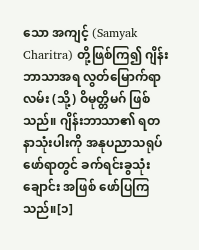သော အကျင့် (Samyak Charitra) တို့ဖြစ်ကြ၍ ဂျိန်းဘာသာအရ လွတ်မြောက်ရာလမ်း (သို့) ဝိမုတ္တိမဂ် ဖြစ်သည်။ ဂျိန်းဘာသာ၏ ရတနာသုံးပါးကို အနုပညာသရုပ်ဖော်ရာတွင် ခက်ရင်းခွသုံးချောင်း အဖြစ် ဖော်ပြကြသည်။[၁]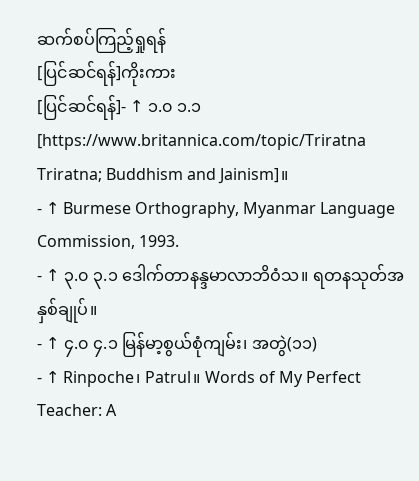ဆက်စပ်ကြည့်ရှုရန်
[ပြင်ဆင်ရန်]ကိုးကား
[ပြင်ဆင်ရန်]- ↑ ၁.၀ ၁.၁ [https://www.britannica.com/topic/Triratna Triratna; Buddhism and Jainism]။
- ↑ Burmese Orthography, Myanmar Language Commission, 1993.
- ↑ ၃.၀ ၃.၁ ဒေါက်တာနန္ဒမာလာဘိဝံသ။ ရတနသုတ်အနှစ်ချုပ်။
- ↑ ၄.၀ ၄.၁ မြန်မာ့စွယ်စုံကျမ်း၊ အတွဲ(၁၁)
- ↑ Rinpoche၊ Patrul။ Words of My Perfect Teacher: A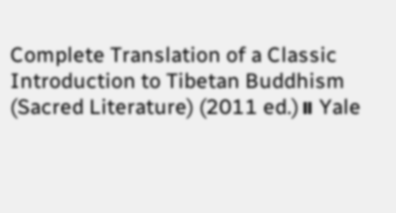Complete Translation of a Classic Introduction to Tibetan Buddhism (Sacred Literature) (2011 ed.)။ Yale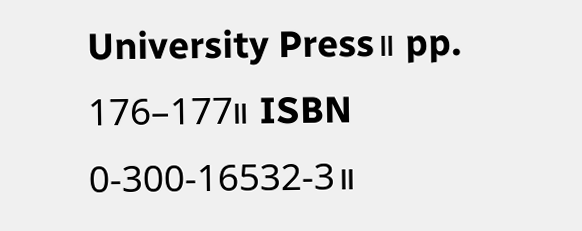University Press။ pp. 176–177။ ISBN 0-300-16532-3။